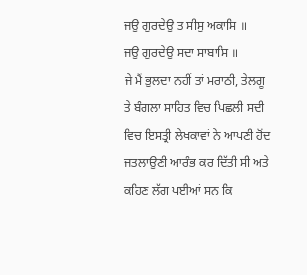ਜਉ ਗੁਰਦੇਉ ਤ ਸੀਸੁ ਅਕਾਸਿ ॥
ਜਉ ਗੁਰਦੇਉ ਸਦਾ ਸਾਬਾਸਿ ॥
ਜੇ ਮੈਂ ਭੁਲਦਾ ਨਹੀਂ ਤਾਂ ਮਰਾਠੀ, ਤੇਲਗੂ ਤੇ ਬੰਗਲਾ ਸਾਹਿਤ ਵਿਚ ਪਿਛਲੀ ਸਦੀ ਵਿਚ ਇਸਤ੍ਰੀ ਲੇਖਕਾਵਾਂ ਨੇ ਆਪਣੀ ਹੋਂਦ ਜਤਲਾਉਣੀ ਆਰੰਭ ਕਰ ਦਿੱਤੀ ਸੀ ਅਤੇ ਕਹਿਣ ਲੱਗ ਪਈਆਂ ਸਨ ਕਿ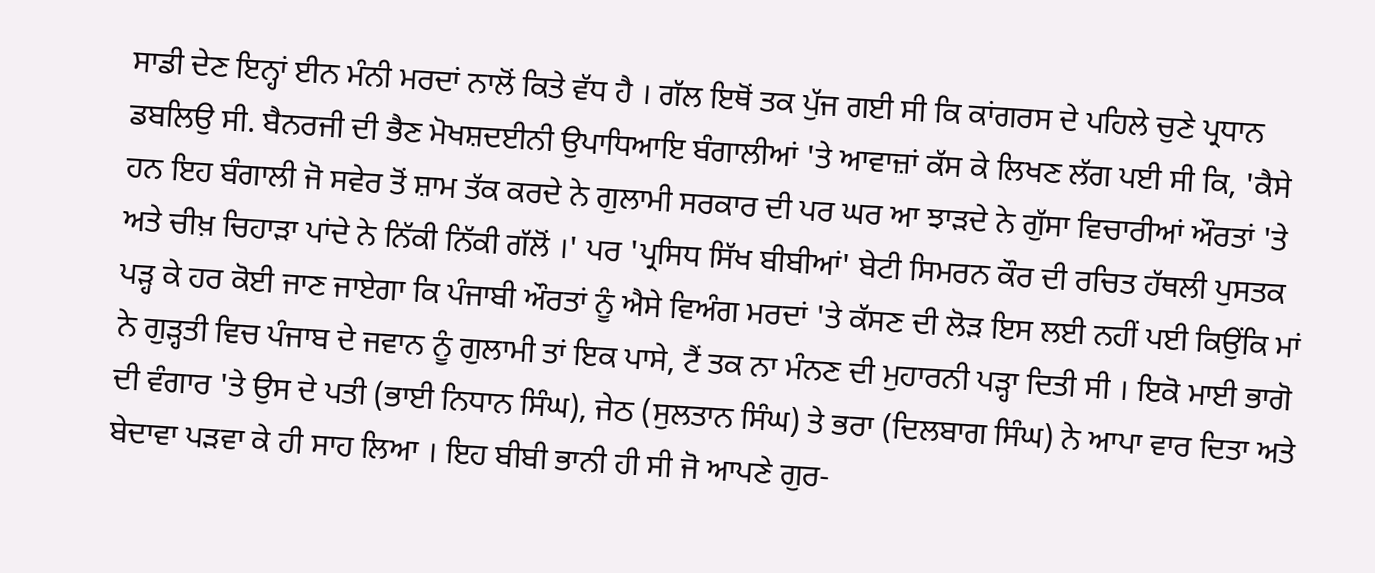ਸਾਡੀ ਦੇਣ ਇਨ੍ਹਾਂ ਈਨ ਮੰਨੀ ਮਰਦਾਂ ਨਾਲੋਂ ਕਿਤੇ ਵੱਧ ਹੈ । ਗੱਲ ਇਥੋਂ ਤਕ ਪੁੱਜ ਗਈ ਸੀ ਕਿ ਕਾਂਗਰਸ ਦੇ ਪਹਿਲੇ ਚੁਣੇ ਪ੍ਰਧਾਨ ਡਬਲਿਉ ਸੀ. ਬੈਨਰਜੀ ਦੀ ਭੈਣ ਮੋਖਸ਼ਦਈਨੀ ਉਪਾਧਿਆਇ ਬੰਗਾਲੀਆਂ 'ਤੇ ਆਵਾਜ਼ਾਂ ਕੱਸ ਕੇ ਲਿਖਣ ਲੱਗ ਪਈ ਸੀ ਕਿ, 'ਕੈਸੇ ਹਨ ਇਹ ਬੰਗਾਲੀ ਜੋ ਸਵੇਰ ਤੋਂ ਸ਼ਾਮ ਤੱਕ ਕਰਦੇ ਨੇ ਗੁਲਾਮੀ ਸਰਕਾਰ ਦੀ ਪਰ ਘਰ ਆ ਝਾੜਦੇ ਨੇ ਗੁੱਸਾ ਵਿਚਾਰੀਆਂ ਔਰਤਾਂ 'ਤੇ ਅਤੇ ਚੀਖ਼ ਚਿਹਾੜਾ ਪਾਂਦੇ ਨੇ ਨਿੱਕੀ ਨਿੱਕੀ ਗੱਲੋਂ ।' ਪਰ 'ਪ੍ਰਸਿਧ ਸਿੱਖ ਬੀਬੀਆਂ' ਬੇਟੀ ਸਿਮਰਨ ਕੌਰ ਦੀ ਰਚਿਤ ਹੱਥਲੀ ਪੁਸਤਕ ਪੜ੍ਹ ਕੇ ਹਰ ਕੋਈ ਜਾਣ ਜਾਏਗਾ ਕਿ ਪੰਜਾਬੀ ਔਰਤਾਂ ਨੂੰ ਐਸੇ ਵਿਅੰਗ ਮਰਦਾਂ 'ਤੇ ਕੱਸਣ ਦੀ ਲੋੜ ਇਸ ਲਈ ਨਹੀਂ ਪਈ ਕਿਉਂਕਿ ਮਾਂ ਨੇ ਗੁੜ੍ਹਤੀ ਵਿਚ ਪੰਜਾਬ ਦੇ ਜਵਾਨ ਨੂੰ ਗੁਲਾਮੀ ਤਾਂ ਇਕ ਪਾਸੇ, ਟੈਂ ਤਕ ਨਾ ਮੰਨਣ ਦੀ ਮੁਹਾਰਨੀ ਪੜ੍ਹਾ ਦਿਤੀ ਸੀ । ਇਕੋ ਮਾਈ ਭਾਗੋ ਦੀ ਵੰਗਾਰ 'ਤੇ ਉਸ ਦੇ ਪਤੀ (ਭਾਈ ਨਿਧਾਨ ਸਿੰਘ), ਜੇਠ (ਸੁਲਤਾਨ ਸਿੰਘ) ਤੇ ਭਰਾ (ਦਿਲਬਾਗ ਸਿੰਘ) ਨੇ ਆਪਾ ਵਾਰ ਦਿਤਾ ਅਤੇ ਬੇਦਾਵਾ ਪੜਵਾ ਕੇ ਹੀ ਸਾਹ ਲਿਆ । ਇਹ ਬੀਬੀ ਭਾਨੀ ਹੀ ਸੀ ਜੋ ਆਪਣੇ ਗੁਰ-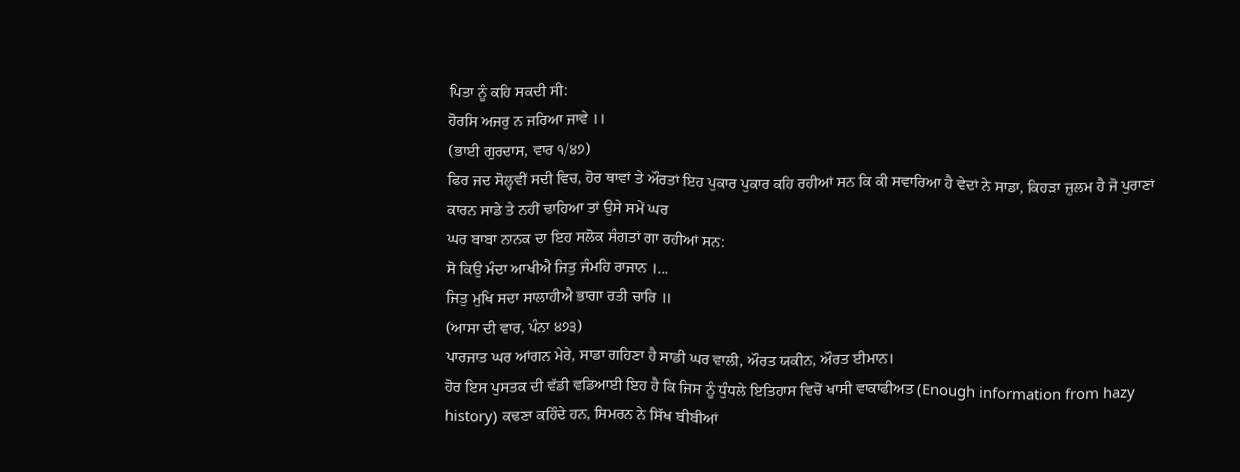ਪਿਤਾ ਨੂੰ ਕਹਿ ਸਕਦੀ ਸੀ:
ਹੋਰਸਿ ਅਜਰੁ ਨ ਜਰਿਆ ਜਾਵੇ ।।
(ਭਾਈ ਗੁਰਦਾਸ, ਵਾਰ ੧/੪੭)
ਫਿਰ ਜਦ ਸੋਲ੍ਹਵੀਂ ਸਦੀ ਵਿਚ, ਹੋਰ ਥਾਵਾਂ ਤੇ ਔਰਤਾਂ ਇਹ ਪੁਕਾਰ ਪੁਕਾਰ ਕਹਿ ਰਹੀਆਂ ਸਨ ਕਿ ਕੀ ਸਵਾਰਿਆ ਹੈ ਵੇਦਾਂ ਨੇ ਸਾਡਾ, ਕਿਹੜਾ ਜ਼ੁਲਮ ਹੈ ਜੋ ਪੁਰਾਣਾਂ ਕਾਰਨ ਸਾਡੇ ਤੇ ਨਹੀਂ ਢਾਹਿਆ ਤਾਂ ਉਸੇ ਸਮੇਂ ਘਰ
ਘਰ ਬਾਬਾ ਨਾਨਕ ਦਾ ਇਹ ਸਲੋਕ ਸੰਗਤਾਂ ਗਾ ਰਹੀਆਂ ਸਨ:
ਸੋ ਕਿਉ ਮੰਦਾ ਆਖੀਐ ਜਿਤੁ ਜੰਮਹਿ ਰਾਜਾਨ ।...
ਜਿਤੁ ਮੁਖਿ ਸਦਾ ਸਾਲਾਹੀਐ ਭਾਗਾ ਰਤੀ ਚਾਰਿ ॥
(ਆਸਾ ਦੀ ਵਾਰ, ਪੰਨਾ ੪੭੩)
ਪਾਰਜਾਤ ਘਰ ਆਂਗਨ ਮੇਰੇ, ਸਾਡਾ ਗਹਿਣਾ ਹੈ ਸਾਡੀ ਘਰ ਵਾਲੀ, ਔਰਤ ਯਕੀਨ, ਔਰਤ ਈਮਾਨ।
ਹੋਰ ਇਸ ਪੁਸਤਕ ਦੀ ਵੱਡੀ ਵਡਿਆਈ ਇਹ ਹੈ ਕਿ ਜਿਸ ਨੂੰ ਧੁੰਧਲੇ ਇਤਿਹਾਸ ਵਿਚੋਂ ਖਾਸੀ ਵਾਕਾਫੀਅਤ (Enough information from hazy history) ਕਢਣਾ ਕਹਿੰਦੇ ਹਨ, ਸਿਮਰਨ ਨੇ ਸਿੱਖ ਬੀਬੀਆਂ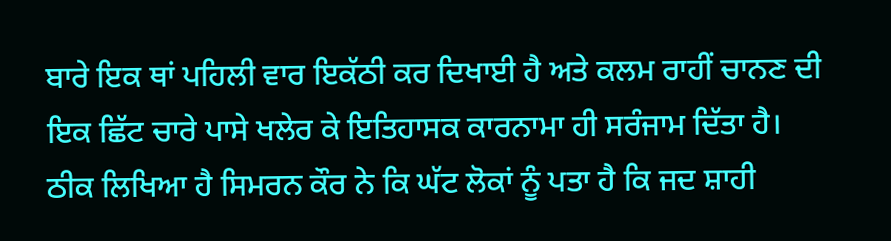ਬਾਰੇ ਇਕ ਥਾਂ ਪਹਿਲੀ ਵਾਰ ਇਕੱਠੀ ਕਰ ਦਿਖਾਈ ਹੈ ਅਤੇ ਕਲਮ ਰਾਹੀਂ ਚਾਨਣ ਦੀ ਇਕ ਛਿੱਟ ਚਾਰੇ ਪਾਸੇ ਖਲੇਰ ਕੇ ਇਤਿਹਾਸਕ ਕਾਰਨਾਮਾ ਹੀ ਸਰੰਜਾਮ ਦਿੱਤਾ ਹੈ।
ਠੀਕ ਲਿਖਿਆ ਹੈ ਸਿਮਰਨ ਕੌਰ ਨੇ ਕਿ ਘੱਟ ਲੋਕਾਂ ਨੂੰ ਪਤਾ ਹੈ ਕਿ ਜਦ ਸ਼ਾਹੀ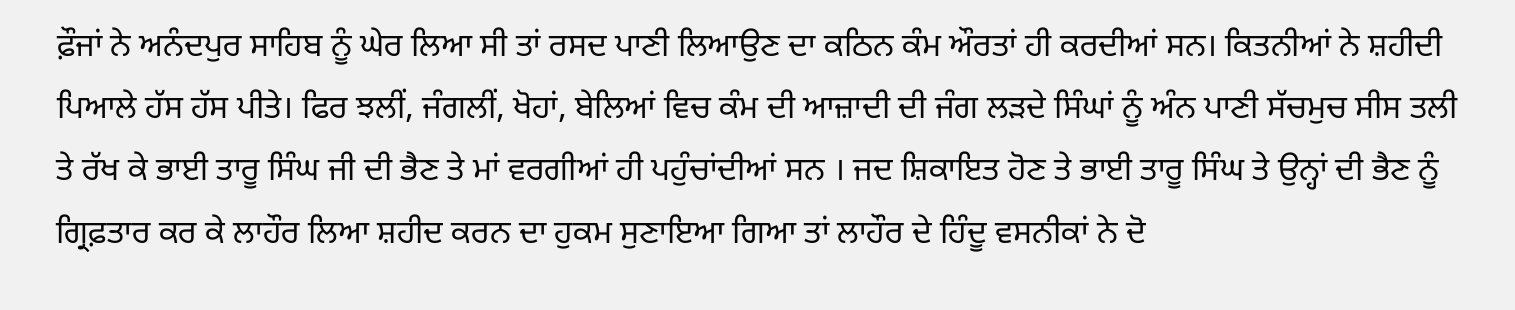ਫ਼ੌਜਾਂ ਨੇ ਅਨੰਦਪੁਰ ਸਾਹਿਬ ਨੂੰ ਘੇਰ ਲਿਆ ਸੀ ਤਾਂ ਰਸਦ ਪਾਣੀ ਲਿਆਉਣ ਦਾ ਕਠਿਨ ਕੰਮ ਔਰਤਾਂ ਹੀ ਕਰਦੀਆਂ ਸਨ। ਕਿਤਨੀਆਂ ਨੇ ਸ਼ਹੀਦੀ ਪਿਆਲੇ ਹੱਸ ਹੱਸ ਪੀਤੇ। ਫਿਰ ਝਲੀਂ, ਜੰਗਲੀਂ, ਖੋਹਾਂ, ਬੇਲਿਆਂ ਵਿਚ ਕੰਮ ਦੀ ਆਜ਼ਾਦੀ ਦੀ ਜੰਗ ਲੜਦੇ ਸਿੰਘਾਂ ਨੂੰ ਅੰਨ ਪਾਣੀ ਸੱਚਮੁਚ ਸੀਸ ਤਲੀ ਤੇ ਰੱਖ ਕੇ ਭਾਈ ਤਾਰੂ ਸਿੰਘ ਜੀ ਦੀ ਭੈਣ ਤੇ ਮਾਂ ਵਰਗੀਆਂ ਹੀ ਪਹੁੰਚਾਂਦੀਆਂ ਸਨ । ਜਦ ਸ਼ਿਕਾਇਤ ਹੋਣ ਤੇ ਭਾਈ ਤਾਰੂ ਸਿੰਘ ਤੇ ਉਨ੍ਹਾਂ ਦੀ ਭੈਣ ਨੂੰ ਗ੍ਰਿਫ਼ਤਾਰ ਕਰ ਕੇ ਲਾਹੌਰ ਲਿਆ ਸ਼ਹੀਦ ਕਰਨ ਦਾ ਹੁਕਮ ਸੁਣਾਇਆ ਗਿਆ ਤਾਂ ਲਾਹੌਰ ਦੇ ਹਿੰਦੂ ਵਸਨੀਕਾਂ ਨੇ ਦੋ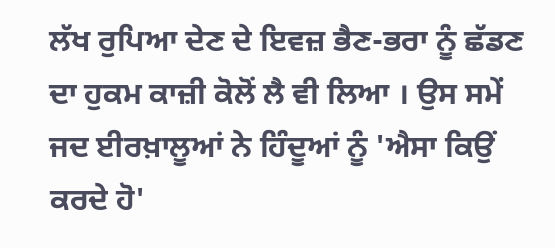ਲੱਖ ਰੁਪਿਆ ਦੇਣ ਦੇ ਇਵਜ਼ ਭੈਣ-ਭਰਾ ਨੂੰ ਛੱਡਣ ਦਾ ਹੁਕਮ ਕਾਜ਼ੀ ਕੋਲੋਂ ਲੈ ਵੀ ਲਿਆ । ਉਸ ਸਮੇਂ ਜਦ ਈਰਖ਼ਾਲੂਆਂ ਨੇ ਹਿੰਦੂਆਂ ਨੂੰ 'ਐਸਾ ਕਿਉਂ ਕਰਦੇ ਹੋ'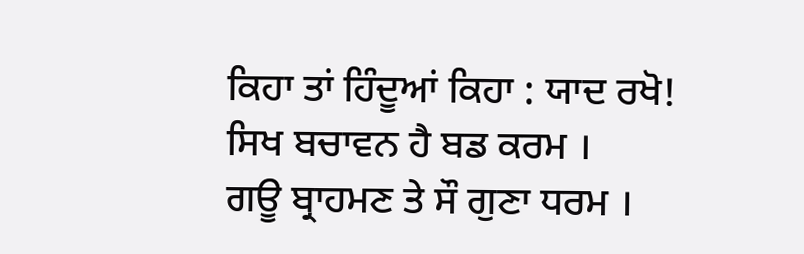ਕਿਹਾ ਤਾਂ ਹਿੰਦੂਆਂ ਕਿਹਾ : ਯਾਦ ਰਖੋ!
ਸਿਖ ਬਚਾਵਨ ਹੈ ਬਡ ਕਰਮ ।
ਗਊ ਬ੍ਰਾਹਮਣ ਤੇ ਸੌ ਗੁਣਾ ਧਰਮ ।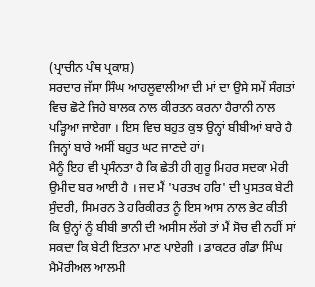(ਪ੍ਰਾਚੀਨ ਪੰਥ ਪ੍ਰਕਾਸ਼)
ਸਰਦਾਰ ਜੱਸਾ ਸਿੰਘ ਆਹਲੂਵਾਲੀਆ ਦੀ ਮਾਂ ਦਾ ਉਸੇ ਸਮੇਂ ਸੰਗਤਾਂ
ਵਿਚ ਛੋਟੇ ਜਿਹੇ ਬਾਲਕ ਨਾਲ ਕੀਰਤਨ ਕਰਨਾ ਹੈਰਾਨੀ ਨਾਲ ਪੜ੍ਹਿਆ ਜਾਏਗਾ । ਇਸ ਵਿਚ ਬਹੁਤ ਕੁਝ ਉਨ੍ਹਾਂ ਬੀਬੀਆਂ ਬਾਰੇ ਹੈ ਜਿਨ੍ਹਾਂ ਬਾਰੇ ਅਸੀਂ ਬਹੁਤ ਘਟ ਜਾਣਦੇ ਹਾਂ।
ਮੈਨੂੰ ਇਹ ਵੀ ਪ੍ਰਸੰਨਤਾ ਹੈ ਕਿ ਛੇਤੀ ਹੀ ਗੁਰੂ ਮਿਹਰ ਸਦਕਾ ਮੇਰੀ ਉਮੀਦ ਬਰ ਆਈ ਹੈ । ਜਦ ਮੈਂ 'ਪਰਤਖ ਹਰਿ' ਦੀ ਪੁਸਤਕ ਬੇਟੀ ਸੁੰਦਰੀ, ਸਿਮਰਨ ਤੇ ਹਰਿਕੀਰਤ ਨੂੰ ਇਸ ਆਸ ਨਾਲ ਭੇਟ ਕੀਤੀ ਕਿ ਉਨ੍ਹਾਂ ਨੂੰ ਬੀਬੀ ਭਾਨੀ ਦੀ ਅਸੀਸ ਲੱਗੇ ਤਾਂ ਮੈਂ ਸੋਚ ਵੀ ਨਹੀਂ ਸਾਂ ਸਕਦਾ ਕਿ ਬੇਟੀ ਇਤਨਾ ਮਾਣ ਪਾਏਗੀ । ਡਾਕਟਰ ਗੰਡਾ ਸਿੰਘ ਮੈਮੋਰੀਅਲ ਆਲਮੀ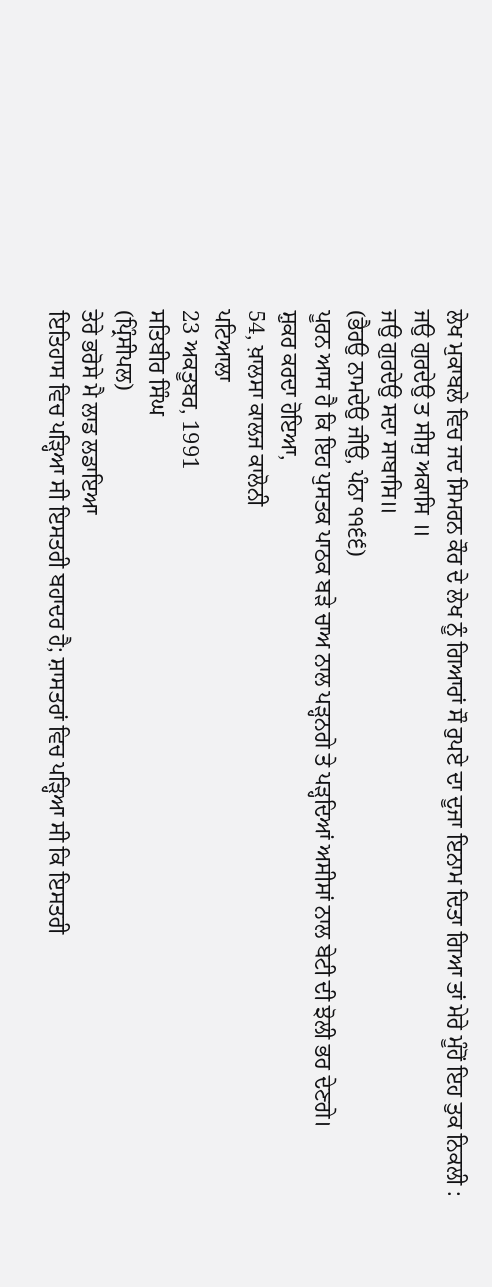ਲੇਖ ਮੁਕਾਬਲੇ ਵਿਚ ਜਦ ਸਿਮਰਨ ਕੌਰ ਦੇ ਲੇਖ ਨੂੰ ਗਿਆਰਾਂ ਸੌ ਰੁਪਏ ਦਾ ਦੂਜਾ ਇਨਾਮ ਦਿਤਾ ਗਿਆ ਤਾਂ ਮੇਰੇ ਮੂੰਹੋਂ ਇਹ ਤੁਕ ਨਿਕਲੀ :
ਜਉ ਗੁਰਦੇਉ ਤ ਸੀਸੁ ਅਕਾਸਿ ॥
ਜਉ ਗੁਰਦੇਉ ਸਦਾ ਸਾਬਾਸਿ॥
(ਭੈਰਉ ਨਾਮਦੇਉ ਜੀਉ, ਪੰਨਾ ੧੧੬੬)
ਪੂਰਨ ਆਸ ਹੈ ਕਿ ਇਹ ਪੁਸਤਕ ਪਾਠਕ ਬੜੇ ਚਾਅ ਨਾਲ ਪੜ੍ਹਨਗੇ ਤੇ ਪੜ੍ਹਦਿਆਂ ਅਸੀਸਾਂ ਨਾਲ ਬੇਟੀ ਦੀ ਝੋਲੀ ਭਰ ਦੇਣਗੇ।
ਸ਼ੁਕਰ ਕਰਦਾ ਹੋਇਆ,
54, ਖ਼ਾਲਸਾ ਕਾਲਜ ਕਾਲੋਨੀ
ਪਟਿਆਲਾ
23 ਅਕਤੂਬਰ, 1991
ਸਤਿਬੀਰ ਸਿੰਘ
(ਪ੍ਰਿੰਸੀਪਲ)
ਤੇਰੇ ਭਰੋਸੇ ਮੈ ਲਾਡ ਲਡਾਇਆ
ਇਤਿਹਾਸ ਵਿਚ ਪੜ੍ਹਿਆ ਸੀ ਇਸਤਰੀ ਬਹਾਦਰ ਹੈ; ਸ਼ਾਸਤਰਾਂ ਵਿਚ ਪੜ੍ਹਿਆ ਸੀ ਕਿ ਇਸਤਰੀ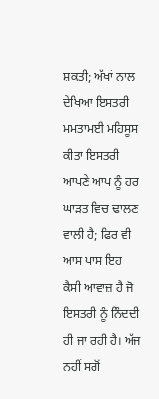ਸ਼ਕਤੀ; ਅੱਖਾਂ ਨਾਲ ਦੇਖਿਆ ਇਸਤਰੀ ਮਮਤਾਮਈ ਮਹਿਸੂਸ ਕੀਤਾ ਇਸਤਰੀ ਆਪਣੇ ਆਪ ਨੂੰ ਹਰ ਘਾੜਤ ਵਿਚ ਢਾਲਣ ਵਾਲੀ ਹੈ; ਫਿਰ ਵੀ ਆਸ ਪਾਸ ਇਹ ਕੈਸੀ ਆਵਾਜ਼ ਹੈ ਜੋ ਇਸਤਰੀ ਨੂੰ ਨਿੰਦਦੀ ਹੀ ਜਾ ਰਹੀ ਹੈ। ਅੱਜ ਨਹੀਂ ਸਗੋਂ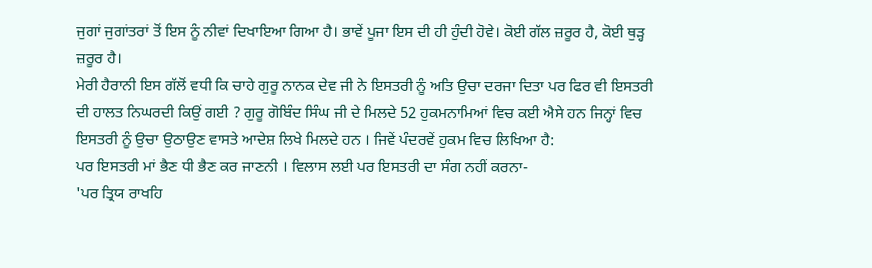ਜੁਗਾਂ ਜੁਗਾਂਤਰਾਂ ਤੋਂ ਇਸ ਨੂੰ ਨੀਵਾਂ ਦਿਖਾਇਆ ਗਿਆ ਹੈ। ਭਾਵੇਂ ਪੂਜਾ ਇਸ ਦੀ ਹੀ ਹੁੰਦੀ ਹੋਵੇ। ਕੋਈ ਗੱਲ ਜ਼ਰੂਰ ਹੈ, ਕੋਈ ਥੁੜ੍ਹ ਜ਼ਰੂਰ ਹੈ।
ਮੇਰੀ ਹੈਰਾਨੀ ਇਸ ਗੱਲੋਂ ਵਧੀ ਕਿ ਚਾਹੇ ਗੁਰੂ ਨਾਨਕ ਦੇਵ ਜੀ ਨੇ ਇਸਤਰੀ ਨੂੰ ਅਤਿ ਉਚਾ ਦਰਜਾ ਦਿਤਾ ਪਰ ਫਿਰ ਵੀ ਇਸਤਰੀ ਦੀ ਹਾਲਤ ਨਿਘਰਦੀ ਕਿਉਂ ਗਈ ? ਗੁਰੂ ਗੋਬਿੰਦ ਸਿੰਘ ਜੀ ਦੇ ਮਿਲਦੇ 52 ਹੁਕਮਨਾਮਿਆਂ ਵਿਚ ਕਈ ਐਸੇ ਹਨ ਜਿਨ੍ਹਾਂ ਵਿਚ ਇਸਤਰੀ ਨੂੰ ਉਚਾ ਉਠਾਉਣ ਵਾਸਤੇ ਆਦੇਸ਼ ਲਿਖੇ ਮਿਲਦੇ ਹਨ । ਜਿਵੇਂ ਪੰਦਰਵੇਂ ਹੁਕਮ ਵਿਚ ਲਿਖਿਆ ਹੈ:
ਪਰ ਇਸਤਰੀ ਮਾਂ ਭੈਣ ਧੀ ਭੈਣ ਕਰ ਜਾਣਨੀ । ਵਿਲਾਸ ਲਈ ਪਰ ਇਸਤਰੀ ਦਾ ਸੰਗ ਨਹੀਂ ਕਰਨਾ-
'ਪਰ ਤ੍ਰਿਯ ਰਾਖਹਿ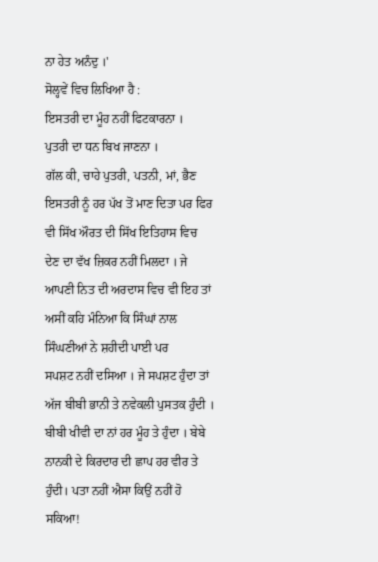ਨਾ ਹੇਤ ਅਨੰਦੁ ।'
ਸੋਲ੍ਹਵੇਂ ਵਿਚ ਲਿਖਿਆ ਹੈ :
ਇਸਤਰੀ ਦਾ ਮੂੰਹ ਨਹੀਂ ਫਿਟਕਾਰਨਾ ।
ਪੁਤਰੀ ਦਾ ਧਨ ਬਿਖ ਜਾਣਨਾ ।
ਗੱਲ ਕੀ, ਚਾਹੇ ਪੁਤਰੀ, ਪਤਨੀ, ਮਾਂ, ਭੈਣ ਇਸਤਰੀ ਨੂੰ ਹਰ ਪੱਖ ਤੋਂ ਮਾਣ ਦਿਤਾ ਪਰ ਫਿਰ ਵੀ ਸਿੱਖ ਔਰਤ ਦੀ ਸਿੱਖ ਇਤਿਹਾਸ ਵਿਚ ਦੇਣ ਦਾ ਵੱਖ ਜ਼ਿਕਰ ਨਹੀਂ ਮਿਲਦਾ । ਜੇ ਆਪਣੀ ਨਿਤ ਦੀ ਅਰਦਾਸ ਵਿਚ ਵੀ ਇਹ ਤਾਂ ਅਸੀਂ ਕਹਿ ਮੰਨਿਆ ਕਿ ਸਿੰਘਾਂ ਨਾਲ ਸਿੰਘਣੀਆਂ ਨੇ ਸ਼ਹੀਦੀ ਪਾਈ ਪਰ
ਸਪਸ਼ਟ ਨਹੀਂ ਦਸਿਆ । ਜੇ ਸਪਸ਼ਟ ਹੁੰਦਾ ਤਾਂ ਅੱਜ ਬੀਬੀ ਭਾਨੀ ਤੇ ਨਵੇਕਲੀ ਪੁਸਤਕ ਹੁੰਦੀ । ਬੀਬੀ ਖੀਵੀ ਦਾ ਨਾਂ ਹਰ ਮੂੰਹ ਤੇ ਹੁੰਦਾ । ਬੇਬੇ ਨਾਨਕੀ ਦੇ ਕਿਰਦਾਰ ਦੀ ਛਾਪ ਹਰ ਵੀਰ ਤੇ ਹੁੰਦੀ। ਪਤਾ ਨਹੀਂ ਐਸਾ ਕਿਉਂ ਨਹੀਂ ਹੋ ਸਕਿਆ!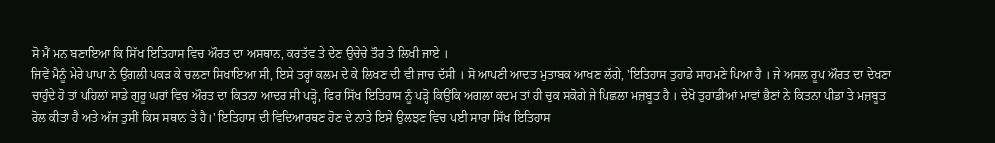ਸੋ ਮੈਂ ਮਨ ਬਣਾਇਆ ਕਿ ਸਿੱਖ ਇਤਿਹਾਸ ਵਿਚ ਔਰਤ ਦਾ ਅਸਥਾਨ, ਕਰਤੱਵ ਤੇ ਦੇਣ ਉਚੇਚੇ ਤੌਰ ਤੇ ਲਿਖੀ ਜਾਏ ।
ਜਿਵੇਂ ਮੈਨੂੰ ਮੇਰੇ ਪਾਪਾ ਨੇ ਉਂਗਲੀ ਪਕੜ ਕੇ ਚਲਣਾ ਸਿਖਾਇਆ ਸੀ, ਇਸੇ ਤਰ੍ਹਾਂ ਕਲਮ ਦੇ ਕੇ ਲਿਖਣ ਦੀ ਵੀ ਜਾਚ ਦੱਸੀ । ਸੋ ਆਪਣੀ ਆਦਤ ਮੁਤਾਬਕ ਆਖਣ ਲੱਗੇ, 'ਇਤਿਹਾਸ ਤੁਹਾਡੇ ਸਾਹਮਣੇ ਪਿਆ ਹੈ । ਜੇ ਅਸਲ ਰੂਪ ਔਰਤ ਦਾ ਦੇਖਣਾ ਚਾਹੁੰਦੇ ਹੋ ਤਾਂ ਪਹਿਲਾਂ ਸਾਡੇ ਗੁਰੂ ਘਰਾਂ ਵਿਚ ਔਰਤ ਦਾ ਕਿਤਨਾ ਆਦਰ ਸੀ ਪੜ੍ਹੋ, ਫਿਰ ਸਿੱਖ ਇਤਿਹਾਸ ਨੂੰ ਪੜ੍ਹੋ ਕਿਉਂਕਿ ਅਗਲਾ ਕਦਮ ਤਾਂ ਹੀ ਚੁਕ ਸਕੋਗੇ ਜੇ ਪਿਛਲਾ ਮਜ਼ਬੂਤ ਹੈ । ਦੇਖੋ ਤੁਹਾਡੀਆਂ ਮਾਵਾਂ ਭੈਣਾਂ ਨੇ ਕਿਤਨਾ ਪੀਡਾ ਤੇ ਮਜ਼ਬੂਤ ਰੋਲ ਕੀਤਾ ਹੈ ਅਤੇ ਅੱਜ ਤੁਸੀਂ ਕਿਸ ਸਥਾਨ ਤੇ ਹੈ।' ਇਤਿਹਾਸ ਦੀ ਵਿਦਿਆਰਥਣ ਹੋਣ ਦੇ ਨਾਤੇ ਇਸੇ ਉਲਝਣ ਵਿਚ ਪਈ ਸਾਰਾ ਸਿੱਖ ਇਤਿਹਾਸ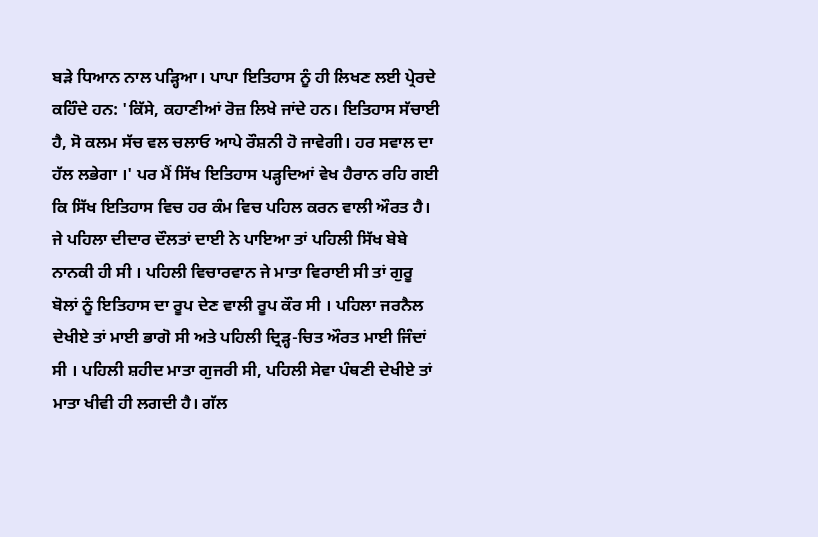ਬੜੇ ਧਿਆਨ ਨਾਲ ਪੜ੍ਹਿਆ। ਪਾਪਾ ਇਤਿਹਾਸ ਨੂੰ ਹੀ ਲਿਖਣ ਲਈ ਪ੍ਰੇਰਦੇ ਕਹਿੰਦੇ ਹਨ: 'ਕਿੱਸੇ, ਕਹਾਣੀਆਂ ਰੋਜ਼ ਲਿਖੇ ਜਾਂਦੇ ਹਨ। ਇਤਿਹਾਸ ਸੱਚਾਈ ਹੈ, ਸੋ ਕਲਮ ਸੱਚ ਵਲ ਚਲਾਓ ਆਪੇ ਰੌਸ਼ਨੀ ਹੋ ਜਾਵੇਗੀ। ਹਰ ਸਵਾਲ ਦਾ ਹੱਲ ਲਭੇਗਾ ।' ਪਰ ਮੈਂ ਸਿੱਖ ਇਤਿਹਾਸ ਪੜ੍ਹਦਿਆਂ ਵੇਖ ਹੈਰਾਨ ਰਹਿ ਗਈ ਕਿ ਸਿੱਖ ਇਤਿਹਾਸ ਵਿਚ ਹਰ ਕੰਮ ਵਿਚ ਪਹਿਲ ਕਰਨ ਵਾਲੀ ਔਰਤ ਹੈ। ਜੇ ਪਹਿਲਾ ਦੀਦਾਰ ਦੌਲਤਾਂ ਦਾਈ ਨੇ ਪਾਇਆ ਤਾਂ ਪਹਿਲੀ ਸਿੱਖ ਬੇਬੇ ਨਾਨਕੀ ਹੀ ਸੀ । ਪਹਿਲੀ ਵਿਚਾਰਵਾਨ ਜੇ ਮਾਤਾ ਵਿਰਾਈ ਸੀ ਤਾਂ ਗੁਰੂ ਬੋਲਾਂ ਨੂੰ ਇਤਿਹਾਸ ਦਾ ਰੂਪ ਦੇਣ ਵਾਲੀ ਰੂਪ ਕੌਰ ਸੀ । ਪਹਿਲਾ ਜਰਨੈਲ ਦੇਖੀਏ ਤਾਂ ਮਾਈ ਭਾਗੋ ਸੀ ਅਤੇ ਪਹਿਲੀ ਦ੍ਰਿੜ੍ਹ-ਚਿਤ ਔਰਤ ਮਾਈ ਜਿੰਦਾਂ ਸੀ । ਪਹਿਲੀ ਸ਼ਹੀਦ ਮਾਤਾ ਗੁਜਰੀ ਸੀ, ਪਹਿਲੀ ਸੇਵਾ ਪੰਥਣੀ ਦੇਖੀਏ ਤਾਂ ਮਾਤਾ ਖੀਵੀ ਹੀ ਲਗਦੀ ਹੈ। ਗੱਲ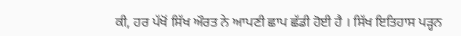ਕੀ, ਹਰ ਪੱਖੋਂ ਸਿੱਖ ਔਰਤ ਨੇ ਆਪਣੀ ਛਾਪ ਛੱਡੀ ਹੋਈ ਹੈ । ਸਿੱਖ ਇਤਿਹਾਸ ਪੜ੍ਹਨ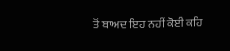ਤੋਂ ਬਾਅਦ ਇਹ ਨਹੀਂ ਕੋਈ ਕਹਿ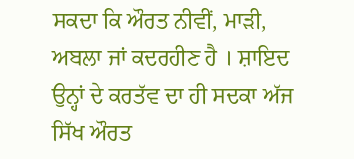ਸਕਦਾ ਕਿ ਔਰਤ ਨੀਵੀਂ, ਮਾੜੀ, ਅਬਲਾ ਜਾਂ ਕਦਰਹੀਣ ਹੈ । ਸ਼ਾਇਦ ਉਨ੍ਹਾਂ ਦੇ ਕਰਤੱਵ ਦਾ ਹੀ ਸਦਕਾ ਅੱਜ ਸਿੱਖ ਔਰਤ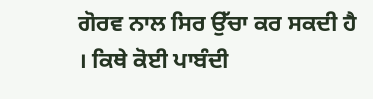ਗੋਰਵ ਨਾਲ ਸਿਰ ਉੱਚਾ ਕਰ ਸਕਦੀ ਹੈ । ਕਿਥੇ ਕੋਈ ਪਾਬੰਦੀ